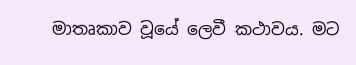මාතෘකාව වූයේ ලෙවී කථාවය. මට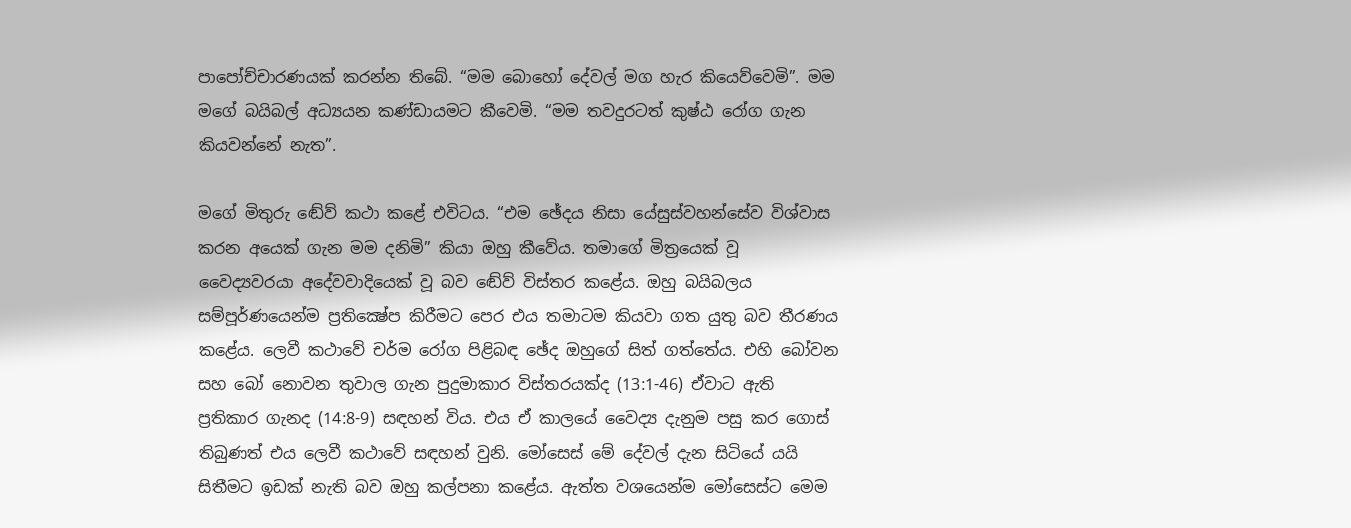පාපෝච්චාරණයක් කරන්න තිබේ. “මම බොහෝ දේවල් මග හැර කියෙව්වෙමි”. මම මගේ බයිබල් අධ්‍යයන කණ්ඩායමට කීවෙමි. “මම තවදුරටත් කුෂ්ඨ රෝග ගැන කියවන්නේ නැත”.

මගේ මිතුරු ඬේව් කථා කළේ එවිටය. “එම ඡේදය නිසා යේසුස්වහන්සේව විශ්වාස කරන අයෙක් ගැන මම දනිමි” කියා ඔහු කීවේය. තමාගේ මිත්‍රයෙක් වූ වෛද්‍යවරයා අදේවවාදියෙක් වූ බව ඬේව් විස්තර කළේය. ඔහු බයිබලය සම්පූර්ණයෙන්ම ප්‍රතික්‍ෂේප කිරීමට පෙර එය තමාටම කියවා ගත යුතු බව තීරණය කළේය. ලෙවී කථාවේ චර්ම රෝග පිළිබඳ ඡේද ඔහුගේ සිත් ගත්තේය. එහි බෝවන සහ බෝ නොවන තුවාල ගැන පුදුමාකාර විස්තරයක්ද (13:1-46) ඒවාට ඇති ප්‍රතිකාර ගැනද (14:8-9) සඳහන් විය. එය ඒ කාලයේ වෛද්‍ය දැනුම පසු කර ගොස් තිබුණත් එය ලෙවී කථාවේ සඳහන් වුනි. මෝසෙස් මේ දේවල් දැන සිටියේ යයි සිතීමට ඉඩක් නැති බව ඔහු කල්පනා කළේය. ඇත්ත වශයෙන්ම මෝසෙස්ට මෙම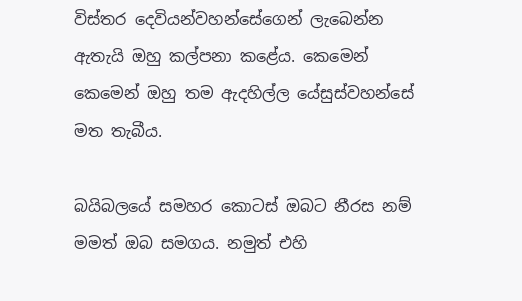විස්තර දෙවියන්වහන්සේගෙන් ලැබෙන්න ඇතැයි ඔහු කල්පනා කළේය. කෙමෙන් කෙමෙන් ඔහු තම ඇදහිල්ල යේසුස්වහන්සේ මත තැබීය.

බයිබලයේ සමහර කොටස් ඔබට නීරස නම් මමත් ඔබ සමගය. නමුත් එහි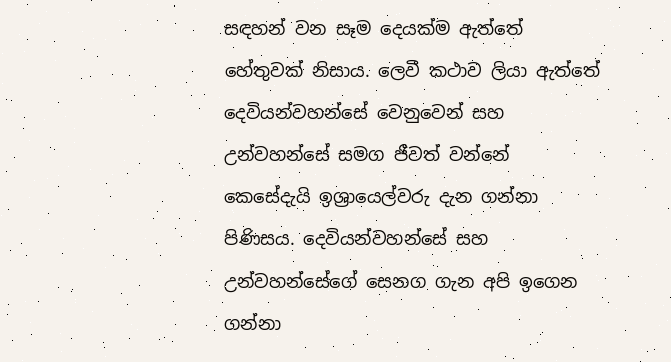සඳහන් වන සෑම දෙයක්ම ඇත්තේ හේතුවක් නිසාය. ලෙවී කථාව ලියා ඇත්තේ දෙවියන්වහන්සේ වෙනුවෙන් සහ උන්වහන්සේ සමග ජීවත් වන්නේ කෙසේදැයි ඉශ්‍රායෙල්වරු දැන ගන්නා පිණිසය. දෙවියන්වහන්සේ සහ උන්වහන්සේගේ සෙනග ගැන අපි ඉගෙන ගන්නා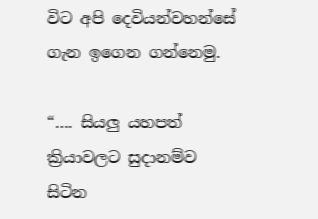විට අපි දෙවියන්වහන්සේ ගැන ඉගෙන ගන්නෙමු.

“…. සියලු යහපත් ක්‍රියාවලට සුදානම්ව සිටින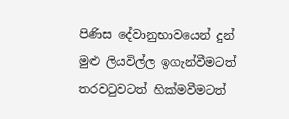පිණිස දේවානුභාවයෙන් දුන් මුළු ලියවිල්ල ඉගැන්වීමටත් තරවටුවටත් හික්මවීමටත්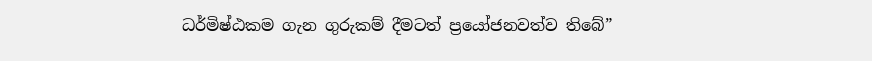ධර්මිෂ්ඨකම ගැන ගුරුකම් දීමටත් ප්‍රයෝජනවත්ව තිබේ”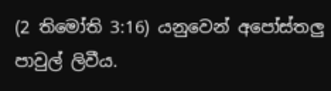(2 තිමෝති 3:16) යනුවෙන් අපෝස්තලු පාවුල් ලිවීය.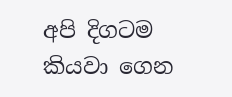අපි දිගටම කියවා ගෙන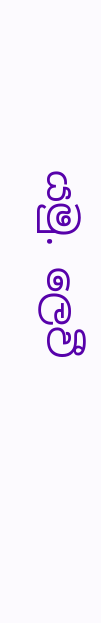යමු. ලෙවී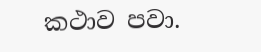කථාව පවා.